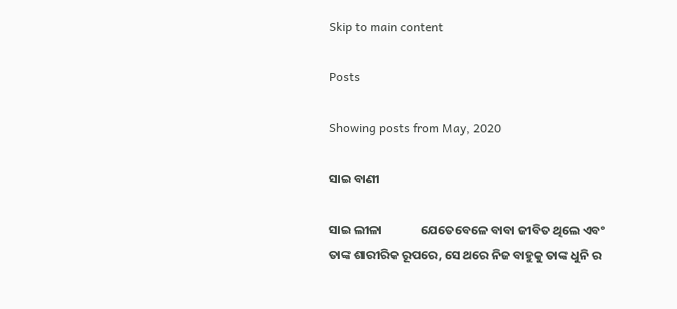Skip to main content

Posts

Showing posts from May, 2020

ସାଇ ବାଣୀ

ସାଇ ଲୀଳା              ଯେତେବେଳେ ବାବା ଜୀବିତ ଥିଲେ ଏବଂ ତାଙ୍କ ଶାରୀରିକ ରୂପରେ, ସେ ଥରେ ନିଜ ବାହୁକୁ ତାଙ୍କ ଧୁନି ର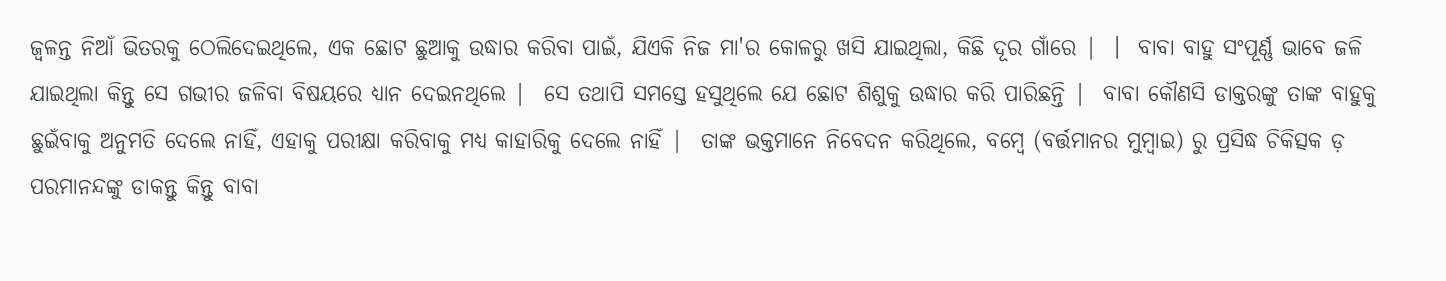ଜ୍ୱଳନ୍ତ ନିଆଁ ଭିତରକୁ ଠେଲିଦେଇଥିଲେ, ଏକ ଛୋଟ ଛୁଆକୁ ଉଦ୍ଧାର କରିବା ପାଇଁ, ଯିଏକି ନିଜ ମା'ର କୋଳରୁ ଖସି ଯାଇଥିଲା, କିଛି ଦୂର ଗାଁରେ |  ।  ବାବା ବାହୁ ସଂପୂର୍ଣ୍ଣ ଭାବେ ଜଳି ଯାଇଥିଲା କିନ୍ତୁ ସେ ଗଭୀର ଜଳିବା ବିଷୟରେ ଧ୍ୟାନ ଦେଇନଥିଲେ |  ସେ ତଥାପି ସମସ୍ତେ ହସୁଥିଲେ ଯେ ଛୋଟ ଶିଶୁକୁ ଉଦ୍ଧାର କରି ପାରିଛନ୍ତି |  ବାବା କୌଣସି ଡାକ୍ତରଙ୍କୁ ତାଙ୍କ ବାହୁକୁ ଛୁଇଁବାକୁ ଅନୁମତି ଦେଲେ ନାହିଁ, ଏହାକୁ ପରୀକ୍ଷା କରିବାକୁ ମଧ୍ୟ କାହାରିକୁ ଦେଲେ ନାହିଁ |  ତାଙ୍କ ଭକ୍ତମାନେ ନିବେଦନ କରିଥିଲେ, ବମ୍ବେ (ବର୍ତ୍ତମାନର ମୁମ୍ବାଇ) ରୁ ପ୍ରସିଦ୍ଧ ଚିକିତ୍ସକ ଡ଼ ପରମାନନ୍ଦଙ୍କୁ ଡାକନ୍ତୁ କିନ୍ତୁ ବାବା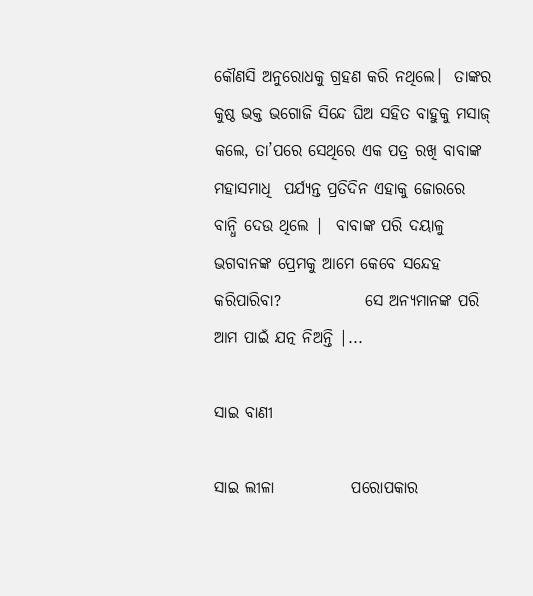କୌଣସି ଅନୁରୋଧକୁ ଗ୍ରହଣ କରି ନଥିଲେ।  ତାଙ୍କର କୁଷ୍ଠ ଭକ୍ତ ଭଗୋଜି ସିନ୍ଦେ ଘିଅ ସହିତ ବାହୁକୁ ମସାଜ୍ କଲେ, ତା’ପରେ ସେଥିରେ ଏକ ପତ୍ର ରଖି ବାବାଙ୍କ ମହାସମାଧି  ପର୍ଯ୍ୟନ୍ତ ପ୍ରତିଦିନ ଏହାକୁ ଜୋରରେ ବାନ୍ଧି ଦେଉ ଥିଲେ |  ବାବାଙ୍କ ପରି ଦୟାଳୁ ଭଗବାନଙ୍କ ପ୍ରେମକୁ ଆମେ କେବେ ସନ୍ଦେହ କରିପାରିବା?             ସେ ଅନ୍ୟମାନଙ୍କ ପରି ଆମ ପାଇଁ ଯତ୍ନ ନିଅନ୍ତି |...

ସାଇ ବାଣୀ

ସାଇ ଲୀଳା            ପରୋପକାର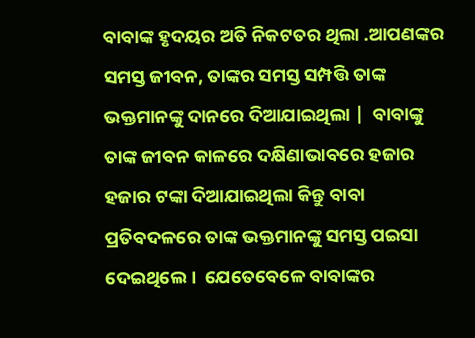ବାବାଙ୍କ ହୃଦୟର ଅତି ନିକଟତର ଥିଲା .ଆପଣଙ୍କର ସମସ୍ତ ଜୀବନ, ତାଙ୍କର ସମସ୍ତ ସମ୍ପତ୍ତି ତାଙ୍କ ଭକ୍ତମାନଙ୍କୁ ଦାନରେ ଦିଆଯାଇଥିଲା |  ବାବାଙ୍କୁ ତାଙ୍କ ଜୀବନ କାଳରେ ଦକ୍ଷିଣାଭାବରେ ହଜାର ହଜାର ଟଙ୍କା ଦିଆଯାଇଥିଲା କିନ୍ତୁ ବାବା ପ୍ରତିବଦଳରେ ତାଙ୍କ ଭକ୍ତମାନଙ୍କୁ ସମସ୍ତ ପଇସା ଦେଇଥିଲେ।  ଯେତେବେଳେ ବାବାଙ୍କର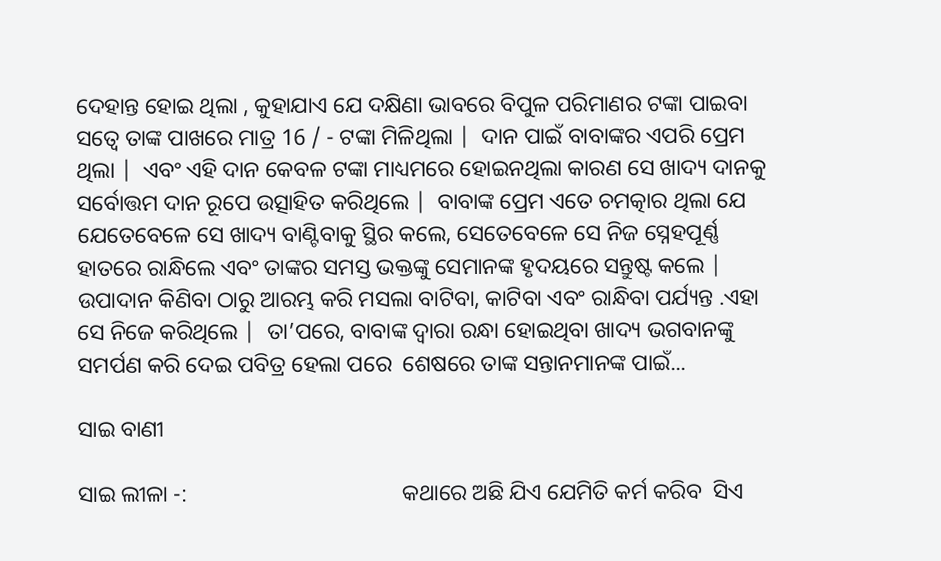ଦେହାନ୍ତ ହୋଇ ଥିଲା , କୁହାଯାଏ ଯେ ଦକ୍ଷିଣା ଭାବରେ ବିପୁଳ ପରିମାଣର ଟଙ୍କା ପାଇବା ସତ୍ୱେ ତାଙ୍କ ପାଖରେ ମାତ୍ର 16 / - ଟଙ୍କା ମିଳିଥିଲା |  ଦାନ ପାଇଁ ବାବାଙ୍କର ଏପରି ପ୍ରେମ ଥିଲା |  ଏବଂ ଏହି ଦାନ କେବଳ ଟଙ୍କା ମାଧ୍ୟମରେ ହୋଇନଥିଲା କାରଣ ସେ ଖାଦ୍ୟ ଦାନକୁ ସର୍ବୋତ୍ତମ ଦାନ ରୂପେ ଉତ୍ସାହିତ କରିଥିଲେ |  ବାବାଙ୍କ ପ୍ରେମ ଏତେ ଚମତ୍କାର ଥିଲା ଯେ ଯେତେବେଳେ ସେ ଖାଦ୍ୟ ବାଣ୍ଟିବାକୁ ସ୍ଥିର କଲେ, ସେତେବେଳେ ସେ ନିଜ ସ୍ନେହପୂର୍ଣ୍ଣ ହାତରେ ରାନ୍ଧିଲେ ଏବଂ ତାଙ୍କର ସମସ୍ତ ଭକ୍ତଙ୍କୁ ସେମାନଙ୍କ ହୃଦୟରେ ସନ୍ତୁଷ୍ଟ କଲେ |  ଉପାଦାନ କିଣିବା ଠାରୁ ଆରମ୍ଭ କରି ମସଲା ବାଟିବା, କାଟିବା ଏବଂ ରାନ୍ଧିବା ପର୍ଯ୍ୟନ୍ତ .ଏହା ସେ ନିଜେ କରିଥିଲେ |  ତା’ପରେ, ବାବାଙ୍କ ଦ୍ୱାରା ରନ୍ଧା ହୋଇଥିବା ଖାଦ୍ୟ ଭଗବାନଙ୍କୁ ସମର୍ପଣ କରି ଦେଇ ପବିତ୍ର ହେଲା ପରେ  ଶେଷରେ ତାଙ୍କ ସନ୍ତାନମାନଙ୍କ ପାଇଁ...

ସାଇ ବାଣୀ

ସାଇ ଲୀଳା -:                                      କଥାରେ ଅଛି ଯିଏ ଯେମିତି କର୍ମ କରିବ  ସିଏ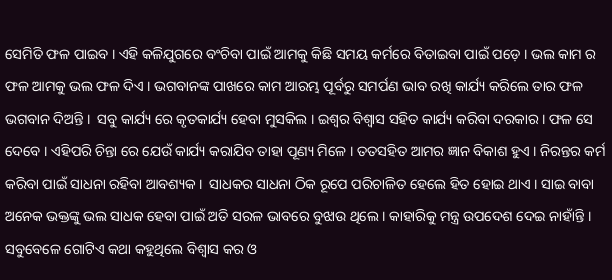ସେମିତି ଫଳ ପାଇବ । ଏହି କଳିଯୁଗରେ ବଂଚିବା ପାଇଁ ଆମକୁ କିଛି ସମୟ କର୍ମରେ ବିତାଇବା ପାଇଁ ପଡ଼େ । ଭଲ କାମ ର ଫଳ ଆମକୁ ଭଲ ଫଳ ଦିଏ । ଭଗବାନଙ୍କ ପାଖରେ କାମ ଆରମ୍ଭ ପୂର୍ବରୁ ସମର୍ପଣ ଭାବ ରଖି କାର୍ଯ୍ୟ କରିଲେ ତାର ଫଳ ଭଗବାନ ଦିଅନ୍ତି ।  ସବୁ କାର୍ଯ୍ୟ ରେ କୃତକାର୍ଯ୍ୟ ହେବା ମୁସକିଲ । ଇଶ୍ଵର ବିଶ୍ୱାସ ସହିତ କାର୍ଯ୍ୟ କରିବା ଦରକାର । ଫଳ ସେ ଦେବେ । ଏହିପରି ଚିନ୍ତା ରେ ଯେଉଁ କାର୍ଯ୍ୟ କରାଯିବ ତାହା ପୂଣ୍ୟ ମିଳେ । ତତସହିତ ଆମର ଜ୍ଞାନ ବିକାଶ ହୁଏ । ନିରନ୍ତର କର୍ମ କରିବା ପାଇଁ ସାଧନା ରହିବା ଆବଶ୍ୟକ ।  ସାଧକର ସାଧନା ଠିକ ରୂପେ ପରିଚାଳିତ ହେଲେ ହିତ ହୋଇ ଥାଏ । ସାଇ ବାବା ଅନେକ ଭକ୍ତଙ୍କୁ ଭଲ ସାଧକ ହେବା ପାଇଁ ଅତି ସରଳ ଭାବରେ ବୁଝାଉ ଥିଲେ । କାହାରିକୁ ମନ୍ତ୍ର ଉପଦେଶ ଦେଇ ନାହାଁନ୍ତି । ସବୁବେଳେ ଗୋଟିଏ କଥା କହୁଥିଲେ ବିଶ୍ୱାସ କର ଓ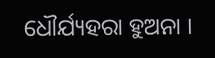ଧୌର୍ଯ୍ୟହରା ହୁଅନା ।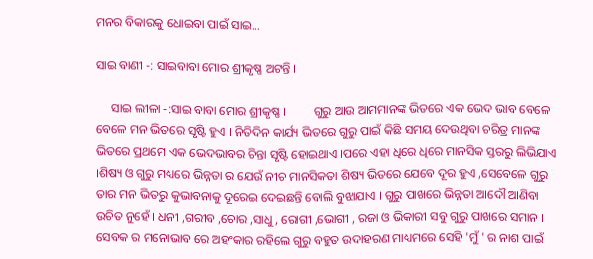ମନର ବିକାରକୁ ଧୋଇବା ପାଇଁ ସାଇ...

ସାଇ ବାଣୀ -: ସାଇବାବା ମୋର ଶ୍ରୀକୃଷ୍ଣ ଅଟନ୍ତି ।

     ସାଇ ଲୀଳା -:ସାଇ ବାବା ମୋର ଶ୍ରୀକୃଷ୍ଣ ।         ଗୁରୁ ଆଉ ଆମମାନଙ୍କ ଭିତରେ ଏକ ଭେଦ ଭାବ ବେଳେ ବେଳେ ମନ ଭିତରେ ସୃଷ୍ଟି ହୁଏ । ନିତିଦିନ କାର୍ଯ୍ୟ ଭିତରେ ଗୁରୁ ପାଇଁ କିଛି ସମୟ ଦେଉଥିବା ଚରିତ୍ର ମାନଙ୍କ ଭିତରେ ପ୍ରଥମେ ଏକ ଭେଦଭାବର ଚିନ୍ତା ସୃଷ୍ଟି ହୋଇଥାଏ ।ପରେ ଏହା ଧିରେ ଧିରେ ମାନସିକ ସ୍ତରରୁ ଲିଭିଯାଏ ।ଶିଷ୍ୟ ଓ ଗୁରୁ ମଧ୍ୟରେ ଭିନ୍ନତା ର ଯେଉଁ ନୀଚ ମାନସିକତା ଶିଷ୍ୟ ଭିତରେ ଯେବେ ଦୂର ହୁଏ ,ସେବେଳେ ଗୁରୁ ତାର ମନ ଭିତରୁ କୁଭାବନାକୁ ଦୂରେଇ ଦେଇଛନ୍ତି ବୋଲି ବୁଝାଯାଏ । ଗୁରୁ ପାଖରେ ଭିନ୍ନତା ଆଦୌ ଆଣିବା ଉଚିତ ନୁହେଁ । ଧନୀ ,ଗରୀବ ,ଚୋର ,ସାଧୁ , ରୋଗୀ ,ଭୋଗୀ , ରଜା ଓ ଭିକାରୀ ସବୁ ଗୁରୁ ପାଖରେ ସମାନ । ସେବକ ର ମନୋଭାବ ରେ ଅହଂକାର ରହିଲେ ଗୁରୁ ବହୁତ ଉଦାହରଣ ମାଧ୍ୟମରେ ସେହି 'ମୁଁ ' ର ନାଶ ପାଇଁ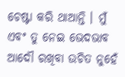ଚେଷ୍ଟା କରି ଥାଆନ୍ତି । ମୁଁ ଏବଂ ତୁ ନେଇ ଭେଦଭାବ ଆଦୌ ରଖିବା ଉଚିତ ନୁହେଁ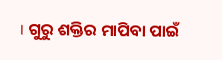। ଗୁରୁ ଶକ୍ତିର ମାପିବା ପାଇଁ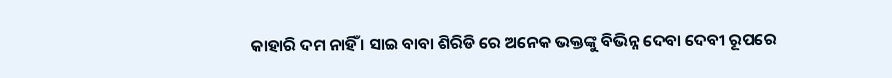କାହାରି ଦମ ନାହିଁ । ସାଇ ବାବା ଶିରିଡି ରେ ଅନେକ ଭକ୍ତଙ୍କୁ ବିଭିନ୍ନ ଦେବା ଦେବୀ ରୂପରେ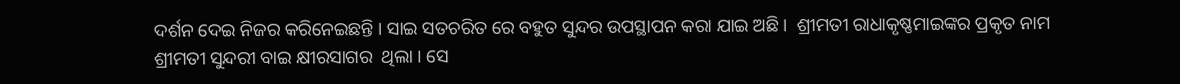ଦର୍ଶନ ଦେଇ ନିଜର କରିନେଇଛନ୍ତି । ସାଇ ସତଚରିତ ରେ ବହୁତ ସୁନ୍ଦର ଉପସ୍ଥାପନ କରା ଯାଇ ଅଛି ।  ଶ୍ରୀମତୀ ରାଧାକୃଷ୍ଣମାଇଙ୍କର ପ୍ରକୃତ ନାମ ଶ୍ରୀମତୀ ସୁନ୍ଦରୀ ବାଇ କ୍ଷୀରସାଗର  ଥିଲା । ସେ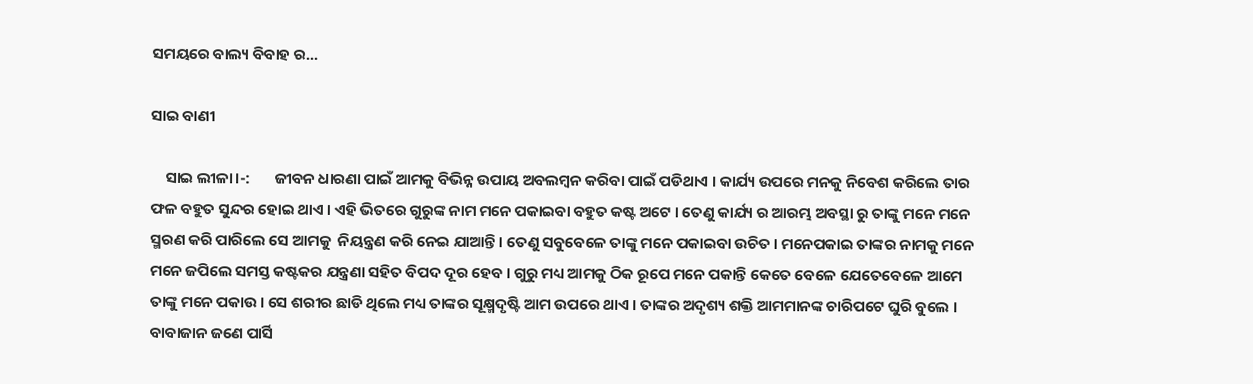ସମୟରେ ବାଲ୍ୟ ବିବାହ ର...

ସାଇ ବାଣୀ

    ସାଇ ଲୀଳା।-:       ଜୀବନ ଧାରଣା ପାଇଁ ଆମକୁ ବିଭିନ୍ନ ଉପାୟ ଅବଲମ୍ବନ କରିବା ପାଇଁ ପଡିଥାଏ । କାର୍ଯ୍ୟ ଉପରେ ମନକୁ ନିବେଶ କରିଲେ ତାର ଫଳ ବହୁତ ସୁନ୍ଦର ହୋଇ ଥାଏ । ଏହି ଭିତରେ ଗୁରୁଙ୍କ ନାମ ମନେ ପକାଇବା ବହୁତ କଷ୍ଟ ଅଟେ । ତେଣୁ କାର୍ଯ୍ୟ ର ଆରମ୍ଭ ଅବସ୍ଥା ରୁ ତାଙ୍କୁ ମନେ ମନେ ସ୍ମରଣ କରି ପାରିଲେ ସେ ଆମକୁ  ନିୟନ୍ତ୍ରଣ କରି ନେଇ ଯାଆନ୍ତି । ତେଣୁ ସବୁବେଳେ ତାଙ୍କୁ ମନେ ପକାଇବା ଉଚିତ । ମନେପକାଇ ତାଙ୍କର ନାମକୁ ମନେ ମନେ ଜପିଲେ ସମସ୍ତ କଷ୍ଟକର ଯନ୍ତ୍ରଣା ସହିତ ବିପଦ ଦୂର ହେବ । ଗୁରୁ ମଧ୍ୟ ଆମକୁ ଠିକ ରୂପେ ମନେ ପକାନ୍ତି କେତେ ବେଳେ ଯେତେବେଳେ ଆମେ ତାଙ୍କୁ ମନେ ପକାଉ । ସେ ଶରୀର ଛାଡି ଥିଲେ ମଧ୍ୟ ତାଙ୍କର ସୂକ୍ଷ୍ମଦୃଷ୍ଟି ଆମ ଉପରେ ଥାଏ । ତାଙ୍କର ଅଦୃଶ୍ୟ ଶକ୍ତି ଆମମାନଙ୍କ ଚାରିପଟେ ଘୁରି ବୁଲେ ।            ବାବାଜାନ ଜଣେ ପାର୍ସି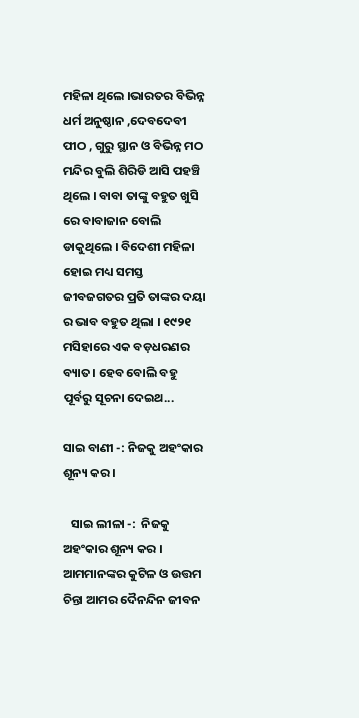ମହିଳା ଥିଲେ ।ଭାରତର ବିଭିନ୍ନ ଧର୍ମ ଅନୁଷ୍ଠାନ ,ଦେବଦେବୀ ପୀଠ , ଗୁରୁ ସ୍ଥାନ ଓ ବିଭିନ୍ନ ମଠ ମନ୍ଦିର ବୁଲି ଶିରିଡି ଆସି ପହଞ୍ଚି ଥିଲେ । ବାବା ତାଙ୍କୁ ବହୁତ ଖୁସି ରେ ବାବାଜାନ ବୋଲି ଡାକୁଥିଲେ । ବିଦେଶୀ ମହିଳା ହୋଇ ମଧ୍ୟ ସମସ୍ତ ଜୀବଜଗତର ପ୍ରତି ତାଙ୍କର ଦୟା ର ଭାବ ବହୁତ ଥିଲା । ୧୯୨୧  ମସିହାରେ ଏକ ବଡ଼ଧରଣର ବ୍ୟାତ। ହେବ ବୋଲି ବହୁ ପୂର୍ବରୁ ସୂଚନା ଦେଇଥ...

ସାଇ ବାଣୀ -: ନିଜକୁ ଅହଂକାର ଶୂନ୍ୟ କର ।

   ସାଇ ଲୀଳା -:  ନିଜକୁ ଅହଂକାର ଶୂନ୍ୟ କର ।                         ଆମମାନଙ୍କର କୁଟିଳ ଓ ଉତ୍ତମ ଚିନ୍ତା ଆମର ଦୈନନ୍ଦିନ ଜୀବନ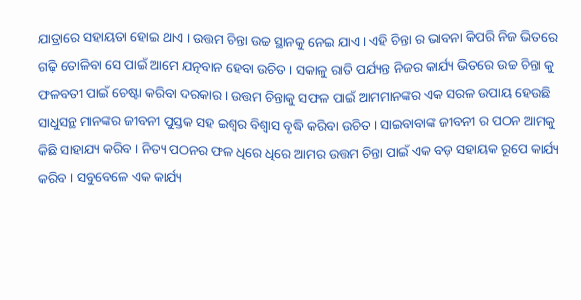ଯାତ୍ରାରେ ସହାୟତା ହୋଇ ଥାଏ । ଉତ୍ତମ ଚିନ୍ତା ଉଚ୍ଚ ସ୍ଥାନକୁ ନେଇ ଯାଏ । ଏହି ଚିନ୍ତା ର ଭାବନା କିପରି ନିଜ ଭିତରେ ଗଢ଼ି ତୋଳିବା ସେ ପାଇଁ ଆମେ ଯତ୍ନବାନ ହେବା ଉଚିତ । ସକାଳୁ ରାତି ପର୍ଯ୍ୟନ୍ତ ନିଜର କାର୍ଯ୍ୟ ଭିତରେ ଉଚ୍ଚ ଚିନ୍ତା କୁ ଫଳବତୀ ପାଇଁ ଚେଷ୍ଟା କରିବା ଦରକାର । ଉତ୍ତମ ଚିନ୍ତାକୁ ସଫଳ ପାଇଁ ଆମମାନଙ୍କର ଏକ ସରଳ ଉପାୟ ହେଉଛି ସାଧୁସନ୍ଥ ମାନଙ୍କର ଜୀବନୀ ପୁସ୍ତକ ସହ ଇଶ୍ଵର ବିଶ୍ୱାସ ବୃଦ୍ଧି କରିବା ଉଚିତ । ସାଇବାବାଙ୍କ ଜୀବନୀ ର ପଠନ ଆମକୁ କିଛି ସାହାଯ୍ୟ କରିବ । ନିତ୍ୟ ପଠନର ଫଳ ଧିରେ ଧିରେ ଆମର ଉତ୍ତମ ଚିନ୍ତା ପାଇଁ ଏକ ବଡ଼ ସହାୟକ ରୂପେ କାର୍ଯ୍ୟ କରିବ । ସବୁବେଳେ ଏକ କାର୍ଯ୍ୟ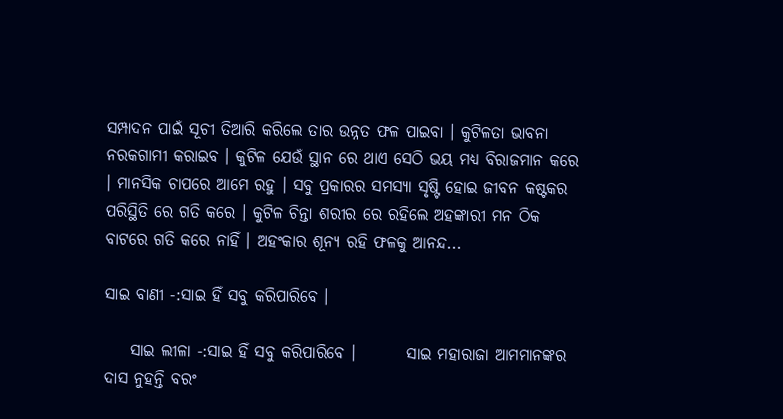ସମ୍ପାଦନ ପାଇଁ ସୂଚୀ ତିଆରି କରିଲେ ତାର ଉନ୍ନତ ଫଳ ପାଇବା । କୁଟିଳତା ଭାବନା ନରକଗାମୀ କରାଇବ । କୁଟିଳ ଯେଉଁ ସ୍ଥାନ ରେ ଥାଏ ସେଠି ଭୟ ମଧ୍ୟ ବିରାଜମାନ କରେ । ମାନସିକ ଚାପରେ ଆମେ ରହୁ । ସବୁ ପ୍ରକାରର ସମସ୍ୟା ସୃଷ୍ଟି ହୋଇ ଜୀବନ କଷ୍ଟକର ପରିସ୍ଥିତି ରେ ଗତି କରେ । କୁଟିଳ ଚିନ୍ତା ଶରୀର ରେ ରହିଲେ ଅହଙ୍କାରୀ ମନ ଠିକ ବାଟରେ ଗତି କରେ ନାହିଁ । ଅହଂକାର ଶୂନ୍ୟ ରହି ଫଳକୁ ଆନନ୍ଦ...

ସାଇ ବାଣୀ -:ସାଇ ହିଁ ସବୁ କରିପାରିବେ ।

    ସାଇ ଲୀଳା -:ସାଇ ହିଁ ସବୁ କରିପାରିବେ ।        ସାଇ ମହାରାଜା ଆମମାନଙ୍କର ଦାସ ନୁହନ୍ତି ବରଂ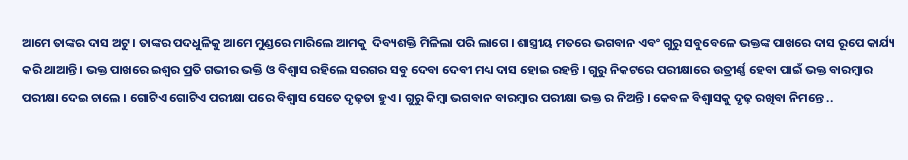ଆମେ ତାଙ୍କର ଦାସ ଅଟୁ । ତାଙ୍କର ପଦଧୁଳିକୁ ଆମେ ମୁଣ୍ଡରେ ମାରିଲେ ଆମକୁ  ଦିବ୍ୟଶକ୍ତି ମିଳିଲା ପରି ଲାଗେ । ଶାସ୍ତ୍ରୀୟ ମତରେ ଭଗବାନ ଏବଂ ଗୁରୁ ସବୁବେଳେ ଭକ୍ତଙ୍କ ପାଖରେ ଦାସ ରୂପେ କାର୍ଯ୍ୟ କରି ଥାଆନ୍ତି । ଭକ୍ତ ପାଖରେ ଇଶ୍ଵର ପ୍ରତି ଗଭୀର ଭକ୍ତି ଓ ବିଶ୍ୱାସ ରହିଲେ ସରଗର ସବୁ ଦେବା ଦେବୀ ମଧ୍ୟ ଦାସ ହୋଇ ରହନ୍ତି । ଗୁରୁ ନିକଟରେ ପରୀକ୍ଷାରେ ଉତ୍ରୀର୍ଣ୍ଣ ହେବା ପାଇଁ ଭକ୍ତ ବାରମ୍ବାର ପରୀକ୍ଷା ଦେଇ ଚାଲେ । ଗୋଟିଏ ଗୋଟିଏ ପରୀକ୍ଷା ପରେ ବିଶ୍ୱାସ ସେତେ ଦୃଢ଼ତା ହୁଏ । ଗୁରୁ କିମ୍ବା ଭଗବାନ ବାରମ୍ବାର ପରୀକ୍ଷା ଭକ୍ତ ର ନିଅନ୍ତି । କେବଳ ବିଶ୍ୱାସକୁ ଦୃଢ଼ ରଖିବା ନିମନ୍ତେ ..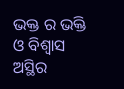ଭକ୍ତ ର ଭକ୍ତି ଓ ବିଶ୍ୱାସ ଅସ୍ଥିର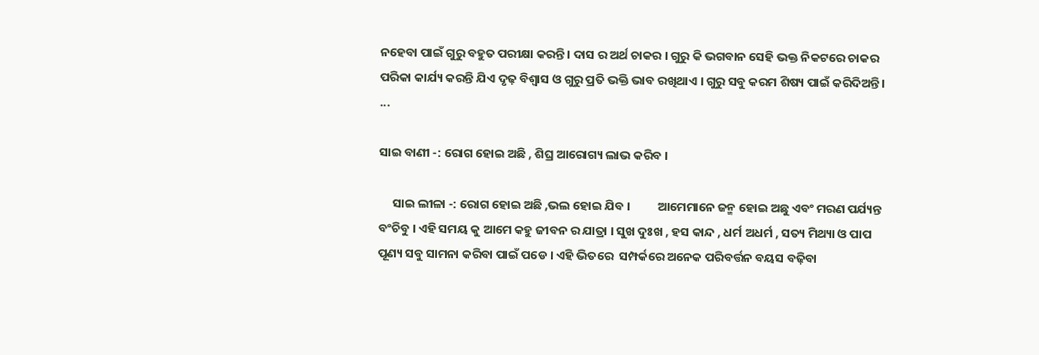ନହେବା ପାଇଁ ଗୁରୁ ବହୁତ ପରୀକ୍ଷା କରନ୍ତି । ଦାସ ର ଅର୍ଥ ଚାକର । ଗୁରୁ କି ଭଗବାନ ସେହି ଭକ୍ତ ନିକଟରେ ଚାକର ପରିକା କାର୍ଯ୍ୟ କରନ୍ତି ଯିଏ ଦୃଢ଼ ବିଶ୍ୱାସ ଓ ଗୁରୁ ପ୍ରତି ଭକ୍ତି ଭାବ ରଖିଥାଏ । ଗୁରୁ ସବୁ କରମ ଶିଷ୍ୟ ପାଇଁ କରିଦିଅନ୍ତି ।                                          ...

ସାଇ ବାଣୀ -: ରୋଗ ହୋଇ ଅଛି , ଶିଘ୍ର ଆରୋଗ୍ୟ ଲାଭ କରିବ ।

     ସାଇ ଲୀଳା -: ରୋଗ ହୋଇ ଅଛି ,ଭଲ ହୋଇ ଯିବ ।          ଆମେମାନେ ଜନ୍ମ ହୋଇ ଅଛୁ ଏବଂ ମରଣ ପର୍ଯ୍ୟନ୍ତ ବଂଚିବୁ । ଏହି ସମୟ କୁ ଆମେ କହୁ ଜୀବନ ର ଯାତ୍ରା । ସୁଖ ଦୁଃଖ , ହସ କାନ୍ଦ , ଧର୍ମ ଅଧର୍ମ , ସତ୍ୟ ମିଥ୍ୟା ଓ ପାପ ପୂଣ୍ୟ ସବୁ ସାମନା କରିବା ପାଇଁ ପଡେ । ଏହି ଭିତରେ  ସମ୍ପର୍କରେ ଅନେକ ପରିବର୍ତ୍ତନ ବୟସ ବଢ଼ିବା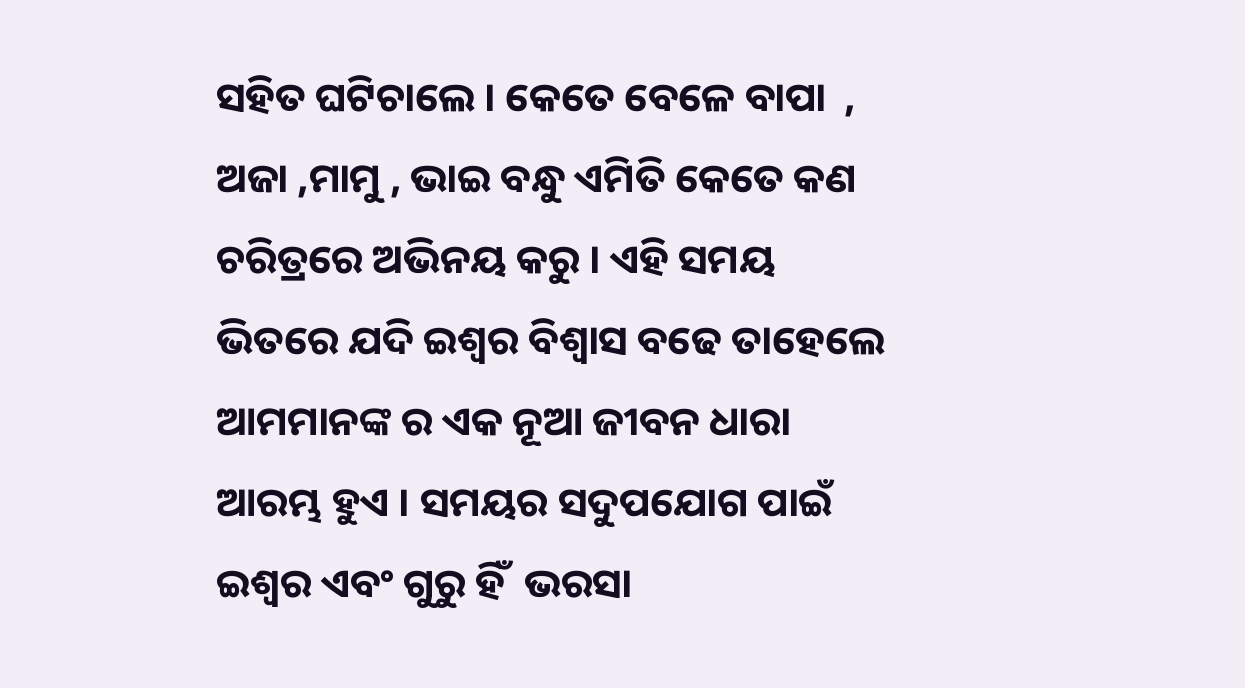ସହିତ ଘଟିଚାଲେ । କେତେ ବେଳେ ବାପା  , ଅଜା ,ମାମୁ , ଭାଇ ବନ୍ଧୁ ଏମିତି କେତେ କଣ ଚରିତ୍ରରେ ଅଭିନୟ କରୁ । ଏହି ସମୟ ଭିତରେ ଯଦି ଇଶ୍ଵର ବିଶ୍ୱାସ ବଢେ ତାହେଲେ ଆମମାନଙ୍କ ର ଏକ ନୂଆ ଜୀବନ ଧାରା ଆରମ୍ଭ ହୁଏ । ସମୟର ସଦୁପଯୋଗ ପାଇଁ ଇଶ୍ଵର ଏବଂ ଗୁରୁ ହିଁ  ଭରସା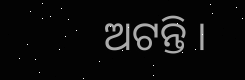ଅଟନ୍ତି ।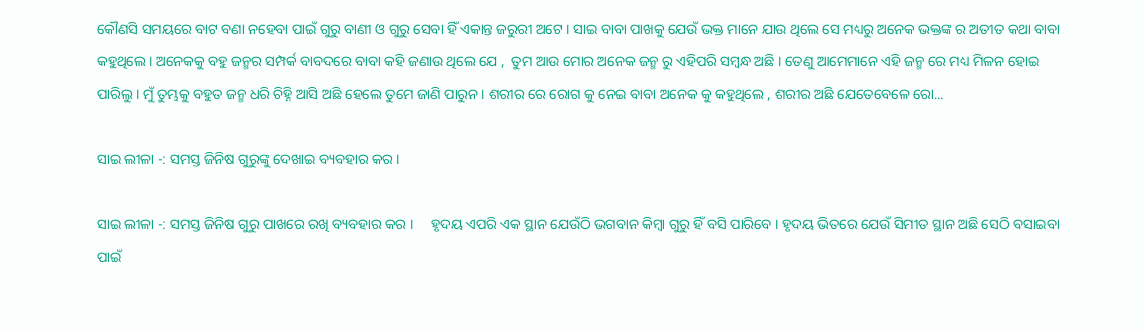କୌଣସି ସମୟରେ ବାଟ ବଣା ନହେବା ପାଇଁ ଗୁରୁ ବାଣୀ ଓ ଗୁରୁ ସେବା ହିଁ ଏକାନ୍ତ ଜରୁରୀ ଅଟେ । ସାଇ ବାବା ପାଖକୁ ଯେଉଁ ଭକ୍ତ ମାନେ ଯାଉ ଥିଲେ ସେ ମଧ୍ୟରୁ ଅନେକ ଭକ୍ତଙ୍କ ର ଅତୀତ କଥା ବାବା କହୁଥିଲେ । ଅନେକକୁ ବହୁ ଜନ୍ମର ସମ୍ପର୍କ ବାବଦରେ ବାବା କହି ଜଣାଉ ଥିଲେ ଯେ ,  ତୁମ ଆଉ ମୋର ଅନେକ ଜନ୍ମ ରୁ ଏହିପରି ସମ୍ବନ୍ଧ ଅଛି । ତେଣୁ ଆମେମାନେ ଏହି ଜନ୍ମ ରେ ମଧ୍ୟ ମିଳନ ହୋଇ ପାରିଲୁ । ମୁଁ ତୁମ୍ଭକୁ ବହୁତ ଜନ୍ମ ଧରି ଚିହ୍ନି ଆସି ଅଛି ହେଲେ ତୁମେ ଜାଣି ପାରୁନ । ଶରୀର ରେ ରୋଗ କୁ ନେଇ ବାବା ଅନେକ କୁ କହୁଥିଲେ , ଶରୀର ଅଛି ଯେତେବେଳେ ରୋ...

ସାଇ ଲୀଳା -: ସମସ୍ତ ଜିନିଷ ଗୁରୁଙ୍କୁ ଦେଖାଇ ବ୍ୟବହାର କର ।

ସାଇ ଲୀଳା -: ସମସ୍ତ ଜିନିଷ ଗୁରୁ ପାଖରେ ରଖି ବ୍ୟବହାର କର ।     ହୃଦୟ ଏପରି ଏକ ସ୍ଥାନ ଯେଉଁଠି ଭଗବାନ କିମ୍ବା ଗୁରୁ ହିଁ ବସି ପାରିବେ । ହୃଦୟ ଭିତରେ ଯେଉଁ ସିମୀତ ସ୍ଥାନ ଅଛି ସେଠି ବସାଇବା ପାଇଁ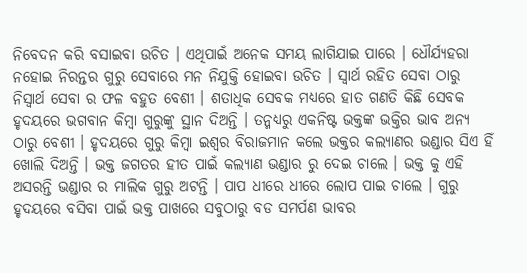ନିବେଦନ କରି ବସାଇବା ଉଚିତ । ଏଥିପାଇଁ ଅନେକ ସମୟ ଲାଗିଯାଇ ପାରେ । ଧୌର୍ଯ୍ୟହରା ନହୋଇ ନିରନ୍ତର ଗୁରୁ ସେବାରେ ମନ ନିଯୁକ୍ତି ହୋଇବା ଉଚିତ । ସ୍ୱାର୍ଥ ରହିତ ସେବା ଠାରୁ ନିସ୍ୱାର୍ଥ ସେବା ର ଫଳ ବହୁତ ବେଶୀ । ଶତାଧିକ ସେବକ ମଧ୍ୟରେ ହାତ ଗଣତି କିଛି ସେବକ ହୃଦୟରେ ଭଗବାନ କିମ୍ବା ଗୁରୁଙ୍କୁ ସ୍ଥାନ ଦିଅନ୍ତି । ତନ୍ମଧ୍ୟରୁ ଏକନିଷ୍ଟ ଭକ୍ତଙ୍କ ଭକ୍ତିର ଭାବ ଅନ୍ୟ ଠାରୁ ବେଶୀ । ହୃଦୟରେ ଗୁରୁ କିମ୍ବା ଇଶ୍ଵର ବିରାଜମାନ କଲେ ଭକ୍ତର କଲ୍ୟାଣର ଭଣ୍ଡାର ସିଏ ହିଁ ଖୋଲି ଦିଅନ୍ତି । ଭକ୍ତ ଜଗତର ହୀତ ପାଇଁ କଲ୍ୟାଣ ଭଣ୍ଡାର ରୁ ଦେଇ ଚାଲେ । ଭକ୍ତ କୁ ଏହି ଅସରନ୍ତି ଭଣ୍ଡାର ର ମାଲିକ ଗୁରୁ ଅଟନ୍ତି । ପାପ ଧୀରେ ଧୀରେ ଲୋପ ପାଇ ଚାଲେ । ଗୁରୁ ହୃଦୟରେ ବସିବା ପାଇଁ ଭକ୍ତ ପାଖରେ ସବୁଠାରୁ ବଡ ସମର୍ପଣ ଭାବର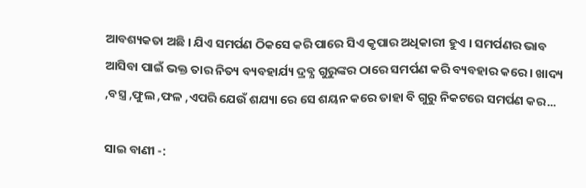ଆବଶ୍ୟକତା ଅଛି । ଯିଏ ସମର୍ପଣ ଠିକସେ କରି ପାରେ ସିଏ କୃପାର ଅଧିକାରୀ ହୁଏ । ସମର୍ପଣର ଭାବ ଆସିବା ପାଇଁ ଭକ୍ତ ତାର ନିତ୍ୟ ବ୍ୟବହାର୍ଯ୍ୟ ଦ୍ରବ୍ଯ ଗୁରୁଙ୍କର ଠାରେ ସମର୍ପଣ କରି ବ୍ୟବହାର କରେ । ଖାଦ୍ୟ ,ବସ୍ତ୍ର ,ଫୁଲ ,ଫଳ ,ଏପରି ଯେଉଁ ଶଯ୍ୟା ରେ ସେ ଶୟନ କରେ ତାହା ବି ଗୁରୁ ନିକଟରେ ସମର୍ପଣ କର...

ସାଇ ବାଣୀ -: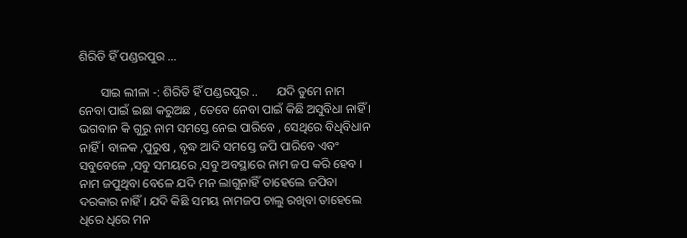ଶିରିଡି ହିଁ ପଣ୍ଡରପୁର ...

       ସାଇ ଲୀଳା -: ଶିରିଡି ହିଁ ପଣ୍ଡରପୁର ..      ଯଦି ତୁମେ ନାମ ନେବା ପାଇଁ ଇଛା କରୁଅଛ , ତେବେ ନେବା ପାଇଁ କିଛି ଅସୁବିଧା ନାହିଁ । ଭଗବାନ କି ଗୁରୁ ନାମ ସମସ୍ତେ ନେଇ ପାରିବେ , ସେଥିରେ ବିଧିବିଧାନ ନାହିଁ । ବାଳକ ,ପୁରୁଷ , ବୃଦ୍ଧ ଆଦି ସମସ୍ତେ ଜପି ପାରିବେ ଏବଂ ସବୁବେଳେ ,ସବୁ ସମୟରେ ,ସବୁ ଅବସ୍ଥାରେ ନାମ ଜପ କରି ହେବ । ନାମ ଜପୁଥିବା ବେଳେ ଯଦି ମନ ଲାଗୁନାହିଁ ତାହେଲେ ଜପିବା ଦରକାର ନାହିଁ । ଯଦି କିଛି ସମୟ ନାମଜପ ଚାଲୁ ରଖିବା ତାହେଲେ ଧିରେ ଧିରେ ମନ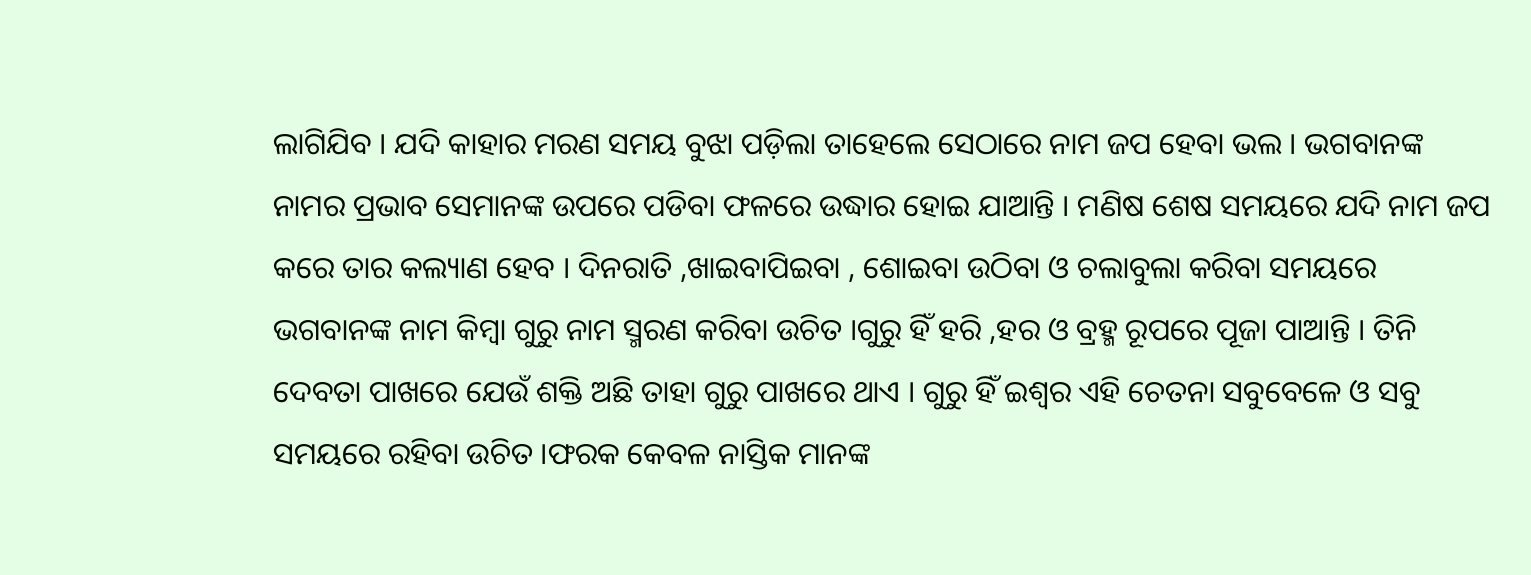ଲାଗିଯିବ । ଯଦି କାହାର ମରଣ ସମୟ ବୁଝା ପଡ଼ିଲା ତାହେଲେ ସେଠାରେ ନାମ ଜପ ହେବା ଭଲ । ଭଗବାନଙ୍କ ନାମର ପ୍ରଭାବ ସେମାନଙ୍କ ଉପରେ ପଡିବା ଫଳରେ ଉଦ୍ଧାର ହୋଇ ଯାଆନ୍ତି । ମଣିଷ ଶେଷ ସମୟରେ ଯଦି ନାମ ଜପ କରେ ତାର କଲ୍ୟାଣ ହେବ । ଦିନରାତି ,ଖାଇବାପିଇବା , ଶୋଇବା ଉଠିବା ଓ ଚଲାବୁଲା କରିବା ସମୟରେ ଭଗବାନଙ୍କ ନାମ କିମ୍ବା ଗୁରୁ ନାମ ସ୍ମରଣ କରିବା ଉଚିତ ।ଗୁରୁ ହିଁ ହରି ,ହର ଓ ବ୍ରହ୍ମ ରୂପରେ ପୂଜା ପାଆନ୍ତି । ତିନି ଦେବତା ପାଖରେ ଯେଉଁ ଶକ୍ତି ଅଛି ତାହା ଗୁରୁ ପାଖରେ ଥାଏ । ଗୁରୁ ହିଁ ଇଶ୍ଵର ଏହି ଚେତନା ସବୁବେଳେ ଓ ସବୁ ସମୟରେ ରହିବା ଉଚିତ ।ଫରକ କେବଳ ନାସ୍ତିକ ମାନଙ୍କ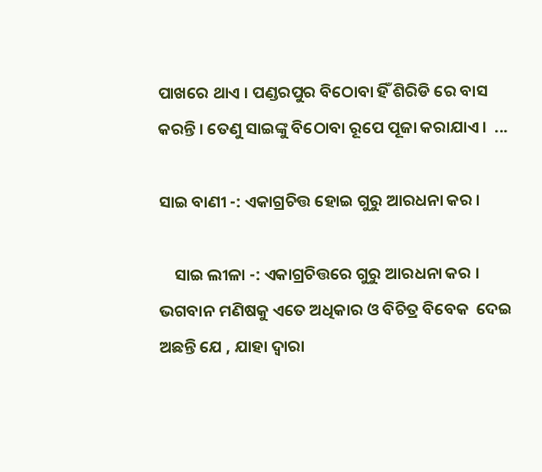ପାଖରେ ଥାଏ । ପଣ୍ଡରପୁର ବିଠୋବା ହିଁ ଶିରିଡି ରେ ବାସ କରନ୍ତି । ତେଣୁ ସାଇଙ୍କୁ ବିଠୋବା ରୂପେ ପୂଜା କରାଯାଏ ।  ...

ସାଇ ବାଣୀ -: ଏକାଗ୍ରଚିତ୍ତ ହୋଇ ଗୁରୁ ଆରଧନା କର ।

    ସାଇ ଲୀଳା -: ଏକାଗ୍ରଚିତ୍ତରେ ଗୁରୁ ଆରଧନା କର ।            ଭଗବାନ ମଣିଷକୁ ଏତେ ଅଧିକାର ଓ ବିଚିତ୍ର ବିବେକ  ଦେଇ ଅଛନ୍ତି ଯେ , ଯାହା ଦ୍ୱାରା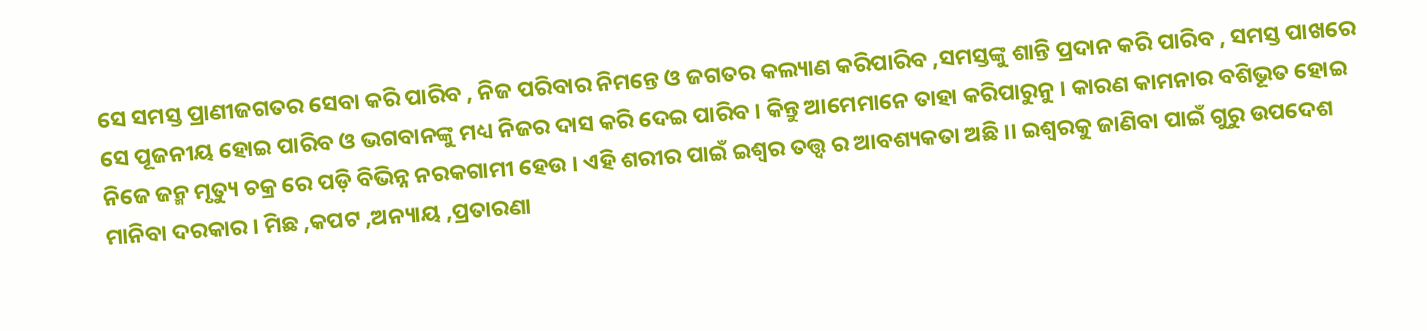ସେ ସମସ୍ତ ପ୍ରାଣୀଜଗତର ସେବା କରି ପାରିବ , ନିଜ ପରିବାର ନିମନ୍ତେ ଓ ଜଗତର କଲ୍ୟାଣ କରିପାରିବ ,ସମସ୍ତଙ୍କୁ ଶାନ୍ତି ପ୍ରଦାନ କରି ପାରିବ , ସମସ୍ତ ପାଖରେ ସେ ପୂଜନୀୟ ହୋଇ ପାରିବ ଓ ଭଗବାନଙ୍କୁ ମଧ୍ୟ ନିଜର ଦାସ କରି ଦେଇ ପାରିବ । କିନ୍ତୁ ଆମେମାନେ ତାହା କରିପାରୁନୁ । କାରଣ କାମନାର ବଶିଭୂତ ହୋଇ ନିଜେ ଜନ୍ମ ମୃତ୍ୟୁ ଚକ୍ର ରେ ପଡ଼ି ବିଭିନ୍ନ ନରକଗାମୀ ହେଉ । ଏହି ଶରୀର ପାଇଁ ଇଶ୍ଵର ତତ୍ତ୍ୱ ର ଆବଶ୍ୟକତା ଅଛି ।। ଇଶ୍ଵରକୁ ଜାଣିବା ପାଇଁ ଗୁରୁ ଉପଦେଶ ମାନିବା ଦରକାର । ମିଛ ,କପଟ ,ଅନ୍ୟାୟ ,ପ୍ରତାରଣା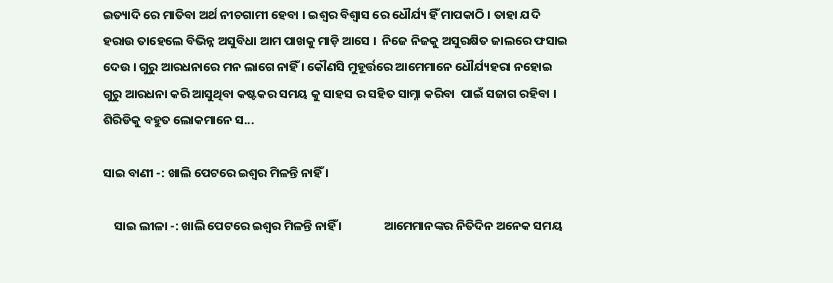ଇତ୍ୟାଦି ରେ ମାତିବା ଅର୍ଥ ନୀଚଗାମୀ ହେବା । ଇଶ୍ଵର ବିଶ୍ୱାସ ରେ ଧୌର୍ଯ୍ୟ ହିଁ ମାପକାଠି । ତାହା ଯଦି ହରାଉ ତାହେଲେ ବିଭିନ୍ନ ଅସୁବିଧା ଆମ ପାଖକୁ ମାଡ଼ି ଆସେ ।  ନିଜେ ନିଜକୁ ଅସୁରକ୍ଷିତ ଜାଲରେ ଫସାଇ ଦେଉ । ଗୁରୁ ଆରଧନାରେ ମନ ଲାଗେ ନାହିଁ । କୌଣସି ମୁହୂର୍ତ୍ତରେ ଆମେମାନେ ଧୌର୍ଯ୍ୟହରା ନହୋଇ ଗୁରୁ ଆରଧନା କରି ଆସୁଥିବା କଷ୍ଟକର ସମୟ କୁ ସାହସ ର ସହିତ ସାମ୍ନା କରିବା  ପାଇଁ ସଜାଗ ରହିବା ।            ଶିରିଡିକୁ ବହୁତ ଲୋକମାନେ ସ...

ସାଇ ବାଣୀ -: ଖାଲି ପେଟରେ ଇଶ୍ଵର ମିଳନ୍ତି ନାହିଁ ।

    ସାଇ ଲୀଳା -: ଖାଲି ପେଟରେ ଇଶ୍ଵର ମିଳନ୍ତି ନାହିଁ ।               ଆମେମାନଙ୍କର ନିତିଦିନ ଅନେକ ସମୟ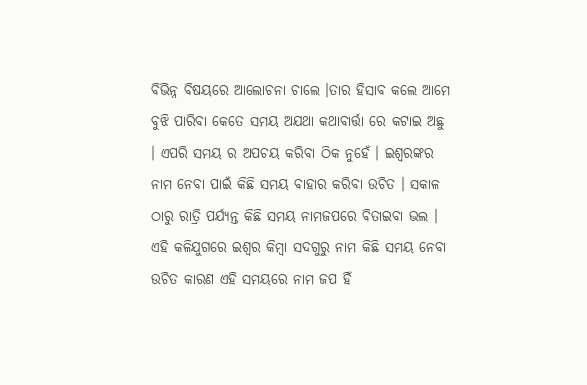ବିଭିନ୍ନ ବିଷୟରେ ଆଲୋଚନା ଚାଲେ ।ତାର ହିସାବ କଲେ ଆମେ ବୁଝି ପାରିବା କେତେ ସମୟ ଅଯଥା କଥାବାର୍ତ୍ତା ରେ କଟାଇ ଅଛୁ । ଏପରି ସମୟ ର ଅପଚୟ କରିବା ଠିକ ନୁହେଁ । ଇଶ୍ଵରଙ୍କର ନାମ ନେବା ପାଇଁ କିଛି ସମୟ ବାହାର କରିବା ଉଚିତ । ସକାଳ ଠାରୁ ରାତ୍ରି ପର୍ଯ୍ୟନ୍ତ କିଛି ସମୟ ନାମଜପରେ ବିତାଇବା ଭଲ । ଏହି କଳିଯୁଗରେ ଇଶ୍ଵର କିମ୍ବା ସଦଗୁରୁ ନାମ କିଛି ସମୟ ନେବା ଉଚିତ କାରଣ ଏହି ସମୟରେ ନାମ ଜପ ହିଁ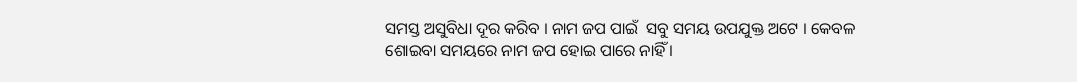ସମସ୍ତ ଅସୁବିଧା ଦୂର କରିବ । ନାମ ଜପ ପାଇଁ  ସବୁ ସମୟ ଉପଯୁକ୍ତ ଅଟେ । କେବଳ ଶୋଇବା ସମୟରେ ନାମ ଜପ ହୋଇ ପାରେ ନାହିଁ ।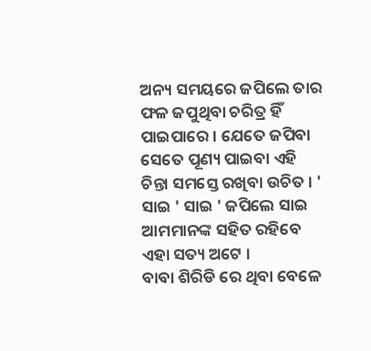ଅନ୍ୟ ସମୟରେ ଜପିଲେ ତାର ଫଳ ଜପୁଥିବା ଚରିତ୍ର ହିଁ ପାଇପାରେ । ଯେତେ ଜପିବା ସେତେ ପୂଣ୍ୟ ପାଇବା ଏହି ଚିନ୍ତା ସମସ୍ତେ ରଖିବା ଉଚିତ । ' ସାଇ ' ସାଇ ' ଜପିଲେ ସାଇ ଆମମାନଙ୍କ ସହିତ ରହିବେ ଏହା ସତ୍ୟ ଅଟେ ।                 ବାବା ଶିରିଡି ରେ ଥିବା ବେଳେ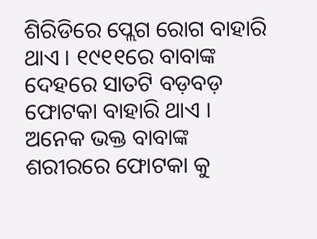ଶିରିଡିରେ ପ୍ଲେଗ ରୋଗ ବାହାରି ଥାଏ । ୧୯୧୧ରେ ବାବାଙ୍କ ଦେହରେ ସାତଟି ବଡ଼ବଡ଼ ଫୋଟକା ବାହାରି ଥାଏ । ଅନେକ ଭକ୍ତ ବାବାଙ୍କ ଶରୀରରେ ଫୋଟକା କୁ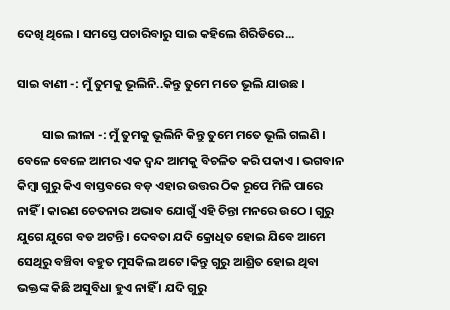ଦେଖି ଥିଲେ । ସମସ୍ତେ ପଚାରିବାରୁ ସାଇ କହିଲେ ଶିରିଡିରେ...

ସାଇ ବାଣୀ -: ମୁଁ ତୁମକୁ ଭୂଲିନି..କିନ୍ତୁ ତୁମେ ମତେ ଭୂଲି ଯାଉଛ ।

         ସାଇ ଲୀଳା -: ମୁଁ ତୁମକୁ ଭୂଲିନି କିନ୍ତୁ ତୁମେ ମତେ ଭୂଲି ଗଲଣି ।          ବେଳେ ବେଳେ ଆମର ଏକ ଦ୍ଵନ୍ଦ ଆମକୁ ବିଚଳିତ କରି ପକାଏ । ଭଗବାନ କିମ୍ବା ଗୁରୁ କିଏ ବାସ୍ତବରେ ବଡ଼ ଏହାର ଉତ୍ତର ଠିକ ରୂପେ ମିଳି ପାରେ ନାହିଁ । କାରଣ ଚେତନାର ଅଭାବ ଯୋଗୁଁ ଏହି ଚିନ୍ତା ମନରେ ଉଠେ । ଗୁରୁ ଯୁଗେ ଯୁଗେ ବଡ ଅଟନ୍ତି । ଦେବତା ଯଦି କ୍ରୋଧିତ ହୋଇ ଯିବେ ଆମେ ସେଥିରୁ ବଞ୍ଚିବା ବହୁତ ମୁସକିଲ ଅଟେ ।କିନ୍ତୁ ଗୁରୁ ଆଶ୍ରିତ ହୋଇ ଥିବା ଭକ୍ତଙ୍କ କିଛି ଅସୁବିଧା ହୁଏ ନାହିଁ । ଯଦି ଗୁରୁ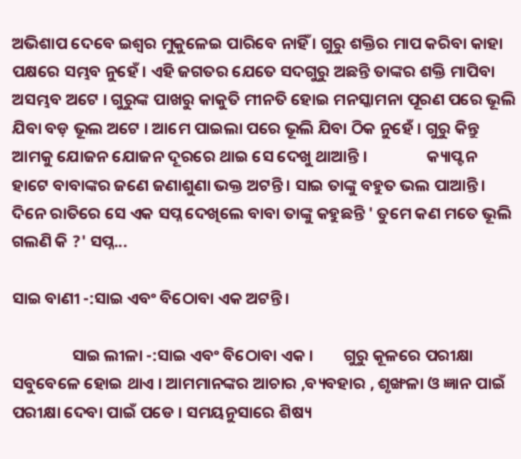ଅଭିଶାପ ଦେବେ ଇଶ୍ଵର ମୁକୁଳେଇ ପାରିବେ ନାହିଁ । ଗୁରୁ ଶକ୍ତିର ମାପ କରିବା କାହା ପକ୍ଷରେ ସମ୍ଭବ ନୁହେଁ । ଏହି ଜଗତର ଯେତେ ସଦଗୁରୁ ଅଛନ୍ତି ତାଙ୍କର ଶକ୍ତି ମାପିବା ଅସମ୍ଭବ ଅଟେ । ଗୁରୁଙ୍କ ପାଖରୁ କାକୁତି ମୀନତି ହୋଇ ମନସ୍କାମନା ପୂରଣ ପରେ ଭୂଲି ଯିବା ବଡ଼ ଭୂଲ ଅଟେ । ଆମେ ପାଇଲା ପରେ ଭୂଲି ଯିବା ଠିକ ନୁହେଁ । ଗୁରୁ କିନ୍ତୁ ଆମକୁ ଯୋଜନ ଯୋଜନ ଦୂରରେ ଥାଇ ସେ ଦେଖୁ ଥାଆନ୍ତି ।                କ୍ୟାପ୍ଟନ ହାଟେ ବାବାଙ୍କର ଜଣେ ଜଣାଶୁଣା ଭକ୍ତ ଅଟନ୍ତି । ସାଇ ତାଙ୍କୁ ବହୁତ ଭଲ ପାଆନ୍ତି । ଦିନେ ରାତିରେ ସେ ଏକ ସପ୍ନ ଦେଖିଲେ ବାବା ତାଙ୍କୁ କହୁଛନ୍ତି ' ତୁମେ କଣ ମତେ ଭୂଲି ଗଲଣି କି ?' ସପ୍ନ...

ସାଇ ବାଣୀ -:ସାଇ ଏବଂ ବିଠୋବା ଏକ ଅଟନ୍ତି ।

                ସାଇ ଲୀଳା -:ସାଇ ଏବଂ ବିଠୋବା ଏକ ।        ଗୁରୁ କୂଳରେ ପରୀକ୍ଷା ସବୁବେଳେ ହୋଇ ଥାଏ । ଆମମାନଙ୍କର ଆଚାର ,ବ୍ୟବହାର , ଶୃଙ୍ଖଳା ଓ ଜ୍ଞାନ ପାଇଁ ପରୀକ୍ଷା ଦେବା ପାଇଁ ପଡେ । ସମୟନୁସାରେ ଶିଷ୍ୟ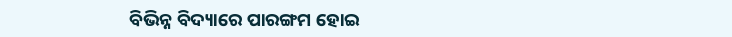ବିଭିନ୍ନ ବିଦ୍ୟାରେ ପାରଙ୍ଗମ ହୋଇ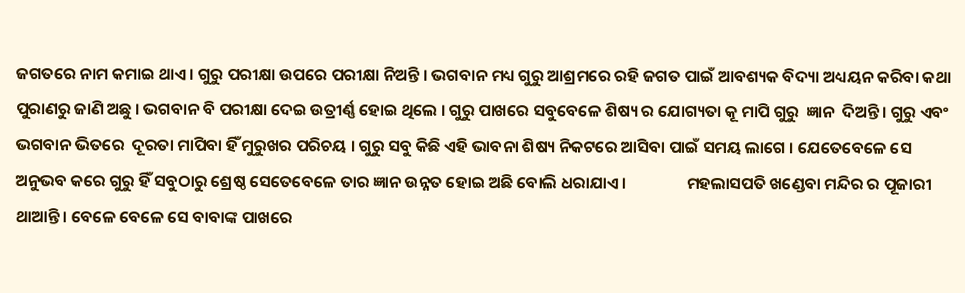ଜଗତରେ ନାମ କମାଇ ଥାଏ । ଗୁରୁ ପରୀକ୍ଷା ଉପରେ ପରୀକ୍ଷା ନିଅନ୍ତି । ଭଗବାନ ମଧ୍ୟ ଗୁରୁ ଆଶ୍ରମରେ ରହି ଜଗତ ପାଇଁ ଆବଶ୍ୟକ ବିଦ୍ୟା ଅଧ୍ୟୟନ କରିବା କଥା ପୁରାଣରୁ ଜାଣି ଅଛୁ । ଭଗବାନ ବି ପରୀକ୍ଷା ଦେଇ ଉତ୍ରୀର୍ଣ୍ଣ ହୋଇ ଥିଲେ । ଗୁରୁ ପାଖରେ ସବୁବେଳେ ଶିଷ୍ୟ ର ଯୋଗ୍ୟତା କୂ ମାପି ଗୁରୁ  ଜ୍ଞାନ  ଦିଅନ୍ତି । ଗୁରୁ ଏବଂ ଭଗବାନ ଭିତରେ  ଦୂରତା ମାପିବା ହିଁ ମୁରୁଖର ପରିଚୟ । ଗୁରୁ ସବୁ କିଛି ଏହି ଭାବନା ଶିଷ୍ୟ ନିକଟରେ ଆସିବା ପାଇଁ ସମୟ ଲାଗେ । ଯେତେବେଳେ ସେ ଅନୁଭବ କରେ ଗୁରୁ ହିଁ ସବୁଠାରୁ ଶ୍ରେଷ୍ଠ ସେତେବେଳେ ତାର ଜ୍ଞାନ ଉନ୍ନତ ହୋଇ ଅଛି ବୋଲି ଧରାଯାଏ ।                ମହଲାସପତି ଖଣ୍ଡେବା ମନ୍ଦିର ର ପୂଜାରୀ ଥାଆନ୍ତି । ବେଳେ ବେଳେ ସେ ବାବାଙ୍କ ପାଖରେ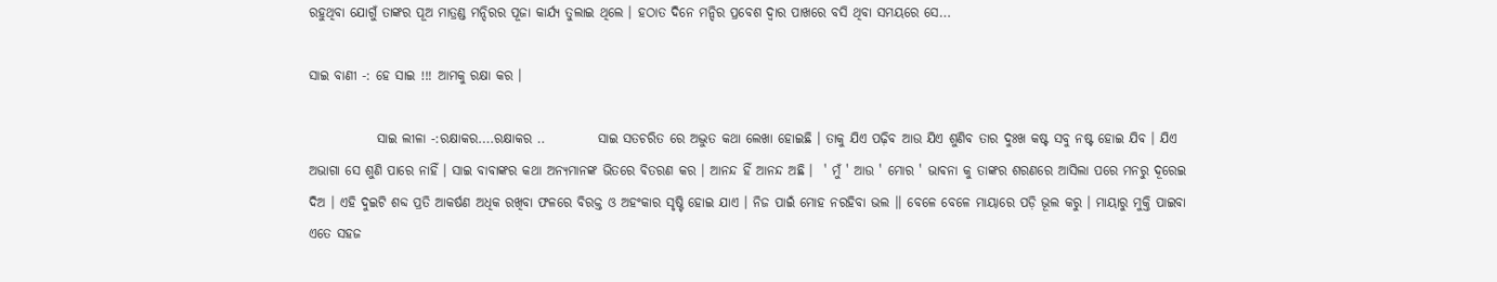ରହୁଥିବା ଯୋଗୁଁ ତାଙ୍କର ପୂଅ ମାତ୍ରଣ୍ଡ ମନ୍ଦିରର ପୂଜା କାର୍ଯ୍ୟ ତୁଲାଇ ଥିଲେ । ହଠାତ ଦିନେ ମନ୍ଦିର ପ୍ରବେଶ ଦ୍ୱାର ପାଖରେ ବସି ଥିବା ସମୟରେ ସେ...

ସାଇ ବାଣୀ -: ହେ ସାଇ !!! ଆମକୁ ରକ୍ଷା କର ।

             ସାଇ ଲୀଳା -:ରକ୍ଷାକର....ରକ୍ଷାକର ..          ସାଇ ସତଚରିତ ରେ ଅଦ୍ଭୁତ କଥା ଲେଖା ହୋଇଛି । ତାକୁ ଯିଏ ପଢ଼ିବ ଆଉ ଯିଏ ଶୁଣିବ ତାର ଦୁଃଖ କଷ୍ଟ ସବୁ ନଷ୍ଟ ହୋଇ ଯିବ । ଯିଏ ଅଭାଗା ସେ ଶୁଣି ପାରେ ନାହିଁ । ସାଇ ବାବାଙ୍କର କଥା ଅନ୍ୟମାନଙ୍କ ଭିତରେ ବିତରଣ କର । ଆନନ୍ଦ ହିଁ ଆନନ୍ଦ ଅଛି ।  ' ମୁଁ ' ଆଉ ' ମୋର ' ଭାବନା କୁ ତାଙ୍କର ଶରଣରେ ଆସିଲା ପରେ ମନରୁ ଦୂରେଇ ଦିଅ । ଏହି ଦୁଇଟି ଶବ୍ଦ ପ୍ରତି ଆକର୍ଷଣ ଅଧିକ ରଖିବା ଫଳରେ ବିରକ୍ତ ଓ ଅହଂକାର ସୃଷ୍ଟି ହୋଇ ଯାଏ । ନିଜ ପାଇଁ ମୋହ ନରହିବା ଭଲ ।। ବେଳେ ବେଳେ ମାୟାରେ ପଡ଼ି ଭୂଲ କରୁ । ମାୟାରୁ ମୁକ୍ତି ପାଇବା ଏତେ ସହଜ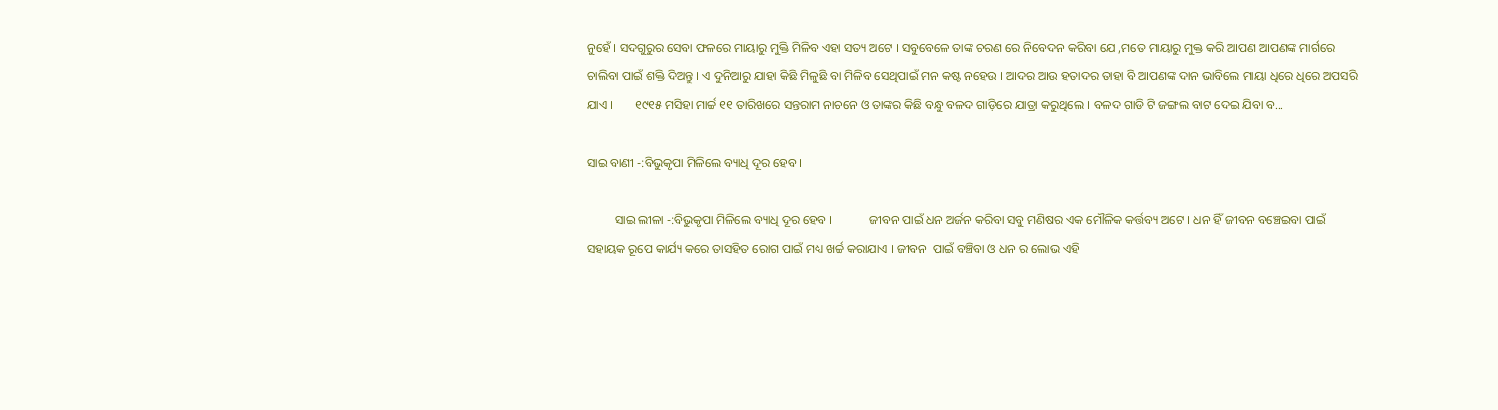ନୁହେଁ । ସଦଗୁରୁର ସେବା ଫଳରେ ମାୟାରୁ ମୁକ୍ତି ମିଳିବ ଏହା ସତ୍ୟ ଅଟେ । ସବୁବେଳେ ତାଙ୍କ ଚରଣ ରେ ନିବେଦନ କରିବା ଯେ ,ମତେ ମାୟାରୁ ମୁକ୍ତ କରି ଆପଣ ଆପଣଙ୍କ ମାର୍ଗରେ ଚାଲିବା ପାଇଁ ଶକ୍ତି ଦିଅନ୍ତୁ । ଏ ଦୁନିଆରୁ ଯାହା କିଛି ମିଳୁଛି ବା ମିଳିବ ସେଥିପାଇଁ ମନ କଷ୍ଟ ନହେଉ । ଆଦର ଆଉ ହତାଦର ତାହା ବି ଆପଣଙ୍କ ଦାନ ଭାବିଲେ ମାୟା ଧିରେ ଧିରେ ଅପସରି ଯାଏ ।       ୧୯୧୫ ମସିହା ମାର୍ଚ୍ଚ ୧୧ ତାରିଖରେ ସନ୍ତରାମ ନାଚନେ ଓ ତାଙ୍କର କିଛି ବନ୍ଧୁ ବଳଦ ଗାଡ଼ିରେ ଯାତ୍ରା କରୁଥିଲେ । ବଳଦ ଗାଡି ଟି ଜଙ୍ଗଲ ବାଟ ଦେଇ ଯିବା ବ...

ସାଇ ବାଣୀ -:ବିଭୁକୃପା ମିଳିଲେ ବ୍ୟାଧି ଦୂର ହେବ ।

         ସାଇ ଲୀଳା -:ବିଭୁକୃପା ମିଳିଲେ ବ୍ୟାଧି ଦୂର ହେବ ।            ଜୀବନ ପାଇଁ ଧନ ଅର୍ଜନ କରିବା ସବୁ ମଣିଷର ଏକ ମୌଳିକ କର୍ତ୍ତବ୍ୟ ଅଟେ । ଧନ ହିଁ ଜୀବନ ବଞ୍ଚେଇବା ପାଇଁ ସହାୟକ ରୂପେ କାର୍ଯ୍ୟ କରେ ତାସହିତ ରୋଗ ପାଇଁ ମଧ୍ୟ ଖର୍ଚ୍ଚ କରାଯାଏ । ଜୀବନ  ପାଇଁ ବଞ୍ଚିବା ଓ ଧନ ର ଲୋଭ ଏହି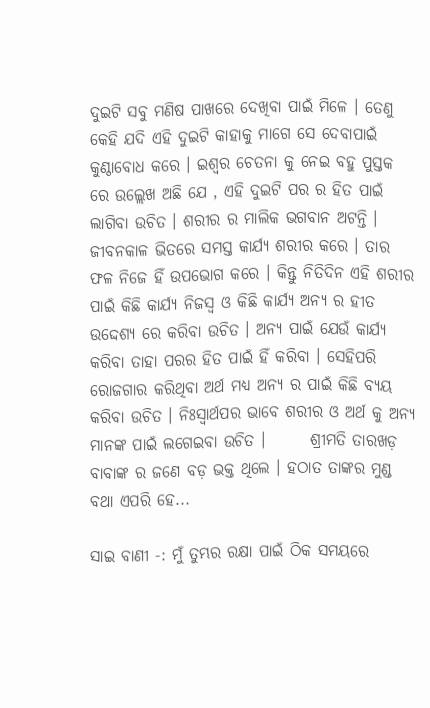ଦୁଇଟି ସବୁ ମଣିଷ ପାଖରେ ଦେଖିବା ପାଇଁ ମିଳେ । ତେଣୁ କେହି ଯଦି ଏହି ଦୁଇଟି କାହାକୁ ମାଗେ ସେ ଦେବାପାଇଁ କୁଣ୍ଠାବୋଧ କରେ । ଇଶ୍ଵର ଚେତନା କୁ ନେଇ ବହୁ ପୁସ୍ତକ ରେ ଉଲ୍ଲେଖ ଅଛି ଯେ , ଏହି ଦୁଇଟି ପର ର ହିତ ପାଇଁ ଲାଗିବା ଉଚିତ । ଶରୀର ର ମାଲିକ ଭଗବାନ ଅଟନ୍ତି । ଜୀବନକାଳ ଭିତରେ ସମସ୍ତ କାର୍ଯ୍ୟ ଶରୀର କରେ । ତାର ଫଳ ନିଜେ ହିଁ ଉପଭୋଗ କରେ । କିନ୍ତୁ ନିତିଦିନ ଏହି ଶରୀର ପାଇଁ କିଛି କାର୍ଯ୍ୟ ନିଜସ୍ୱ ଓ କିଛି କାର୍ଯ୍ୟ ଅନ୍ୟ ର ହୀତ ଉଦ୍ଦେଶ୍ୟ ରେ କରିବା ଉଚିତ । ଅନ୍ୟ ପାଇଁ ଯେଉଁ କାର୍ଯ୍ୟ କରିବା ତାହା ପରର ହିତ ପାଇଁ ହିଁ କରିବା । ସେହିପରି ରୋଜଗାର କରିଥିବା ଅର୍ଥ ମଧ୍ୟ ଅନ୍ୟ ର ପାଇଁ କିଛି ବ୍ୟୟ କରିବା ଉଚିତ । ନିଃସ୍ୱାର୍ଥପର ଭାବେ ଶରୀର ଓ ଅର୍ଥ କୁ ଅନ୍ୟ ମାନଙ୍କ ପାଇଁ ଲଗେଇବା ଉଚିତ ।       ଶ୍ରୀମତି ତାରଖଡ଼ ବାବାଙ୍କ ର ଜଣେ ବଡ଼ ଭକ୍ତ ଥିଲେ । ହଠାତ ତାଙ୍କର ମୁଣ୍ଡ ବଥା ଏପରି ହେ...

ସାଇ ବାଣୀ -: ମୁଁ ତୁମ୍ଭର ରକ୍ଷା ପାଇଁ ଠିକ ସମୟରେ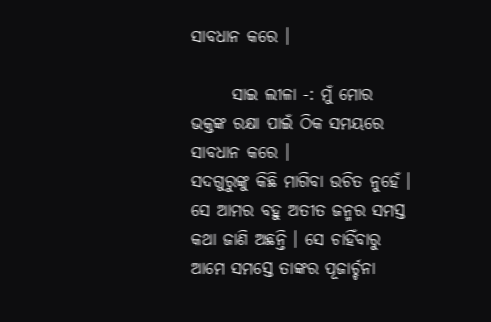ସାବଧାନ କରେ ।

      ସାଇ ଲୀଳା -: ମୁଁ ମୋର ଭକ୍ତଙ୍କ ରକ୍ଷା ପାଇଁ ଠିକ ସମୟରେ ସାବଧାନ କରେ ।               ସଦଗୁରୁଙ୍କୁ କିଛି ମାଗିବା ଉଚିତ ନୁହେଁ । ସେ ଆମର ବହୁ ଅତୀତ ଜନ୍ମର ସମସ୍ତ କଥା ଜାଣି ଅଛନ୍ତି । ସେ ଚାହିଁବାରୁ ଆମେ ସମସ୍ତେ ତାଙ୍କର ପୂଜାର୍ଚ୍ଚନା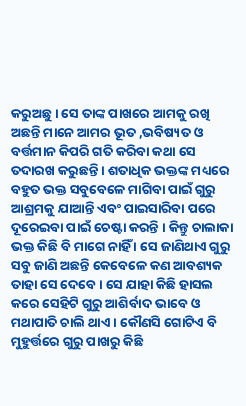କରୁଅଛୁ । ସେ ତାଙ୍କ ପାଖରେ ଆମକୁ ରଖି ଅଛନ୍ତି ମାନେ ଆମର ଭୂତ ,ଭବିଷ୍ୟତ ଓ ବର୍ତ୍ତମାନ କିପରି ଗତି କରିବା କଥା ସେ ତଦାରଖ କରୁଛନ୍ତି । ଶତାଧିକ ଭକ୍ତଙ୍କ ମଧ୍ୟରେ ବହୁତ ଭକ୍ତ ସବୁବେଳେ ମାଗିବା ପାଇଁ ଗୁରୁ ଆଶ୍ରମକୁ ଯାଆନ୍ତି ଏବଂ ପାଇସାରିବା ପରେ ଦୂରେଇବା ପାଇଁ ଚେଷ୍ଟା କରନ୍ତି । କିନ୍ତୁ ଚାଲାକା ଭକ୍ତ କିଛି ବି ମାଗେ ନାହିଁ । ସେ ଜାଣିଥାଏ ଗୁରୁ ସବୁ ଜାଣି ଅଛନ୍ତି କେବେଳେ କଣ ଆବଶ୍ୟକ ତାହା ସେ ଦେବେ । ସେ ଯାହା କିଛି ହାସଲ କରେ ସେହିଟି ଗୁରୁ ଆଶିର୍ବାଦ ଭାବେ ଓ ମଥାପାତି ଚାଲି ଥାଏ । କୌଣସି ଗୋଟିଏ ବି ମୁହୁର୍ତ୍ତରେ ଗୁରୁ ପାଖରୁ କିଛି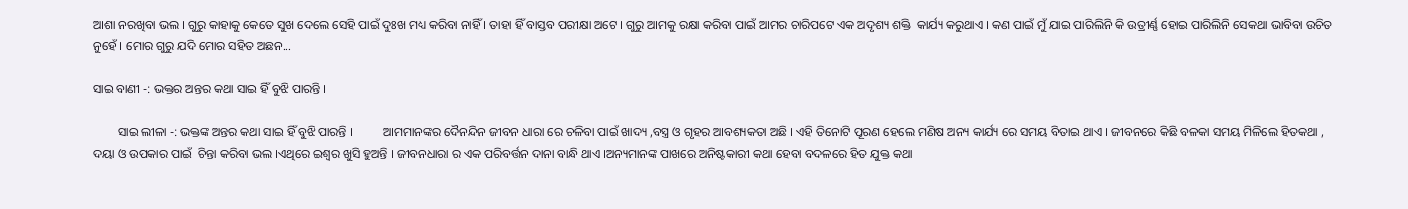ଆଶା ନରଖିବା ଭଲ । ଗୁରୁ କାହାକୁ କେତେ ସୁଖ ଦେଲେ ସେହି ପାଇଁ ଦୁଃଖ ମଧ୍ୟ କରିବା ନାହିଁ । ତାହା ହିଁ ବାସ୍ତବ ପରୀକ୍ଷା ଅଟେ । ଗୁରୁ ଆମକୁ ରକ୍ଷା କରିବା ପାଇଁ ଆମର ଚାରିପଟେ ଏକ ଅଦୃଶ୍ୟ ଶକ୍ତି  କାର୍ଯ୍ୟ କରୁଥାଏ । କଣ ପାଇଁ ମୁଁ ଯାଇ ପାରିଲିନି କି ଉତ୍ରୀର୍ଣ୍ଣ ହୋଇ ପାରିଲିନି ସେକଥା ଭାବିବା ଉଚିତ ନୁହେଁ । ମୋର ଗୁରୁ ଯଦି ମୋର ସହିତ ଅଛନ...

ସାଇ ବାଣୀ -: ଭକ୍ତର ଅନ୍ତର କଥା ସାଇ ହିଁ ବୁଝି ପାରନ୍ତି ।

        ସାଇ ଲୀଳା -: ଭକ୍ତଙ୍କ ଅନ୍ତର କଥା ସାଇ ହିଁ ବୁଝି ପାରନ୍ତି ।          ଆମମାନଙ୍କର ଦୈନନ୍ଦିନ ଜୀବନ ଧାରା ରେ ଚଳିବା ପାଇଁ ଖାଦ୍ୟ ,ବସ୍ତ୍ର ଓ ଗୃହର ଆବଶ୍ୟକତା ଅଛି । ଏହି ତିନୋଟି ପୂରଣ ହେଲେ ମଣିଷ ଅନ୍ୟ କାର୍ଯ୍ୟ ରେ ସମୟ ବିତାଇ ଥାଏ । ଜୀବନରେ କିଛି ବଳକା ସମୟ ମିଳିଲେ ହିତକଥା , ଦୟା ଓ ଉପକାର ପାଇଁ  ଚିନ୍ତା କରିବା ଭଲ ।ଏଥିରେ ଇଶ୍ଵର ଖୁସି ହୁଅନ୍ତି । ଜୀବନଧାରା ର ଏକ ପରିବର୍ତ୍ତନ ଦାନା ବାନ୍ଧି ଥାଏ ।ଅନ୍ୟମାନଙ୍କ ପାଖରେ ଅନିଷ୍ଟକାରୀ କଥା ହେବା ବଦଳରେ ହିତ ଯୁକ୍ତ କଥା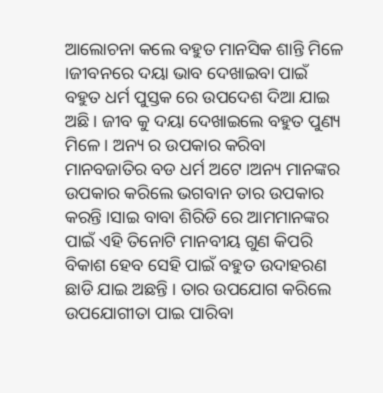ଆଲୋଚନା କଲେ ବହୁତ ମାନସିକ ଶାନ୍ତି ମିଳେ ।ଜୀବନରେ ଦୟା ଭାବ ଦେଖାଇବା ପାଇଁ ବହୁତ ଧର୍ମ ପୁସ୍ତକ ରେ ଉପଦେଶ ଦିଆ ଯାଇ ଅଛି । ଜୀବ କୁ ଦୟା ଦେଖାଇଲେ ବହୁତ ପୁଣ୍ୟ ମିଳେ । ଅନ୍ୟ ର ଉପକାର କରିବା ମାନବଜାତିର ବଡ ଧର୍ମ ଅଟେ ।ଅନ୍ୟ ମାନଙ୍କର ଉପକାର କରିଲେ ଭଗବାନ ତାର ଉପକାର କରନ୍ତି ।ସାଇ ବାବା ଶିରିଡି ରେ ଆମମାନଙ୍କର ପାଇଁ ଏହି ତିନୋଟି ମାନବୀୟ ଗୁଣ କିପରି ବିକାଶ ହେବ ସେହି ପାଇଁ ବହୁତ ଉଦାହରଣ ଛାଡି ଯାଇ ଅଛନ୍ତି । ତାର ଉପଯୋଗ କରିଲେ ଉପଯୋଗୀତା ପାଇ ପାରିବା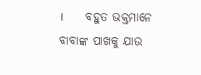।       ବହୁତ ଭକ୍ତମାନେ ବାବାଙ୍କ ପାଖକୁ ଯାଉ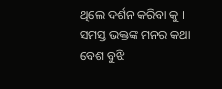ଥିଲେ ଦର୍ଶନ କରିବା କୁ । ସମସ୍ତ ଭକ୍ତଙ୍କ ମନର କଥା ବେଶ ବୁଝି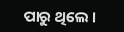ପାରୁ ଥିଲେ ।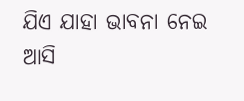ଯିଏ ଯାହା ଭାବନା ନେଇ ଆସି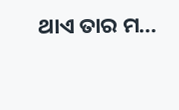ଥାଏ ତାର ମ...